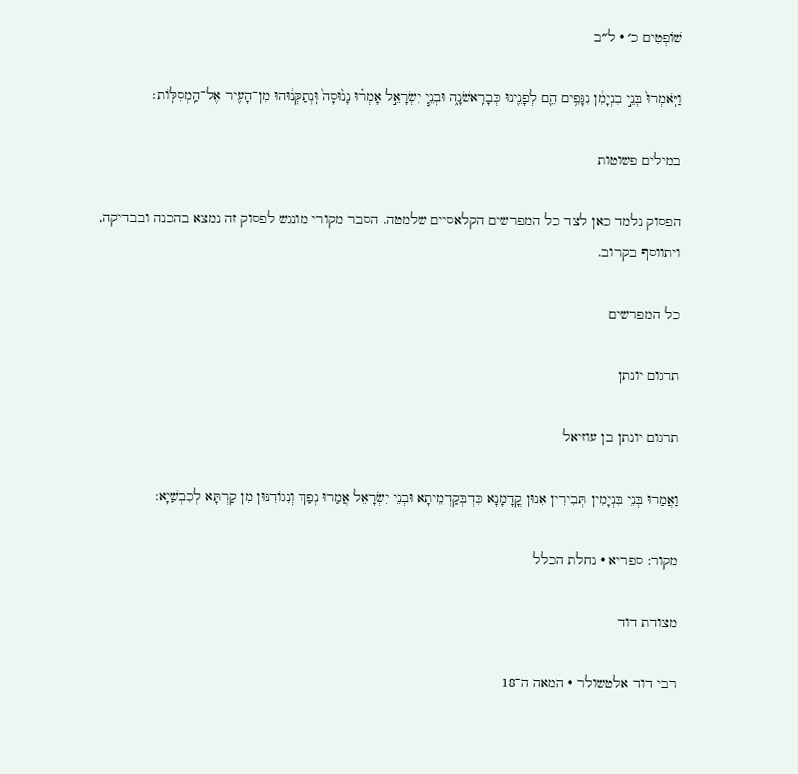שׁוֹפְטִים כ׳ · ל״ב

וַיֹּֽאמְרוּ֙ בְּנֵ֣י בִנְיָמִ֔ן נִגָּפִ֥ים הֵ֛ם לְפָנֵ֖ינוּ כְּבָרִֽאשֹׁנָ֑ה וּבְנֵ֧י יִשְׂרָאֵ֣ל אָמְר֗וּ נָנ֙וּסָה֙ וּֽנְתַקְּנ֔וּהוּ מִן־הָעִ֖יר אֶל־הַֽמְסִלּֽוֹת׃

במילים פשוטות

הפסוק נלמד כאן לצד כל המפרשים הקלאסיים שלמטה. הסבר מקורי מונגש לפסוק זה נמצא בהכנה ובבדיקה, ויתווסף בקרוב.

כל המפרשים

תרגום יונתן

תרגום יונתן בן עוזיאל

וַאֲמַרוּ בְּנֵי בִּנְיָמִין תְּבִירִין אִנוּן קֳדָמָנָא כִּדְבְּקַדְמֵיתָא וּבְנֵי יִשְׂרָאֵל אֲמַרוּ נְפַךְ וְנִגוֹדִנּוּן מִן קַרְתָּא לְכִבְשַׁיָא:

מקור: ספריא · נחלת הכלל

מצודת דוד

רבי דוד אלטשולר · המאה ה־18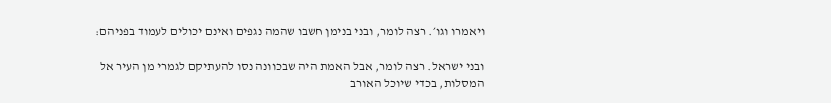ויאמרו וגו׳. רצה לומר, ובני בנימן חשבו שהמה נגפים ואינם יכולים לעמוד בפניהם:

ובני ישראל. רצה לומר, אבל האמת היה שבכוונה נסו להעתיקם לגמרי מן העיר אל המסלות, בכדי שיוכל האורב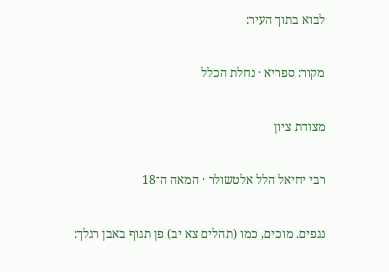לבוא בתוך העיר:

מקור: ספריא · נחלת הכלל

מצודת ציון

רבי יחיאל הלל אלטשולר · המאה ה־18

נגפים. מוכים, כמו (תהלים צא יב) פן תגוף באבן רגלך: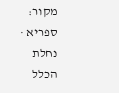מקור: ספריא · נחלת הכלל